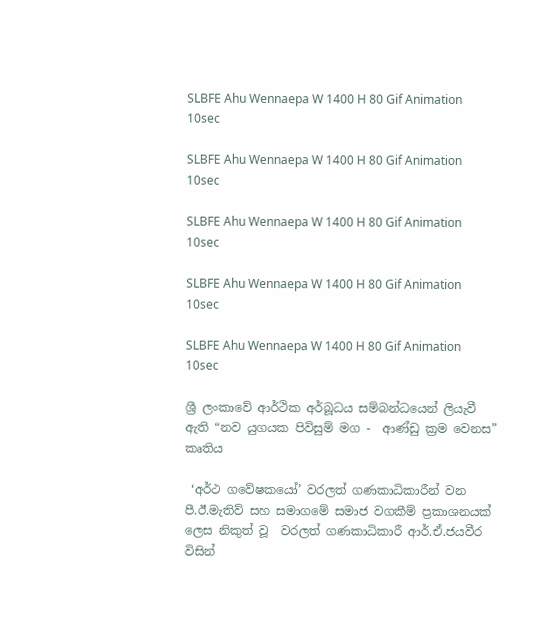SLBFE Ahu Wennaepa W 1400 H 80 Gif Animation 10sec

SLBFE Ahu Wennaepa W 1400 H 80 Gif Animation 10sec

SLBFE Ahu Wennaepa W 1400 H 80 Gif Animation 10sec

SLBFE Ahu Wennaepa W 1400 H 80 Gif Animation 10sec

SLBFE Ahu Wennaepa W 1400 H 80 Gif Animation 10sec

ශ්‍රී ලංකාවේ ආර්ථික අර්බූධය සම්බන්ධයෙන් ලියැවී ඇති “නව යුගයක පිවිසුම් මග -  ආණ්ඩු ක්‍රම වෙනස” කෘතිය

 ‘අර්ථ ගවේෂකයෝ’ වරලත් ගණකාධිකාරීන් වන පී.ඊ.මැතිව් සහ සමාගමේ සමාජ වගකීම් ප්‍රකාශනයක් ලෙස නිකුත් වූ  වරලත් ගණකාධිකාරී ආර්.ඒ.ජයවීර විසින්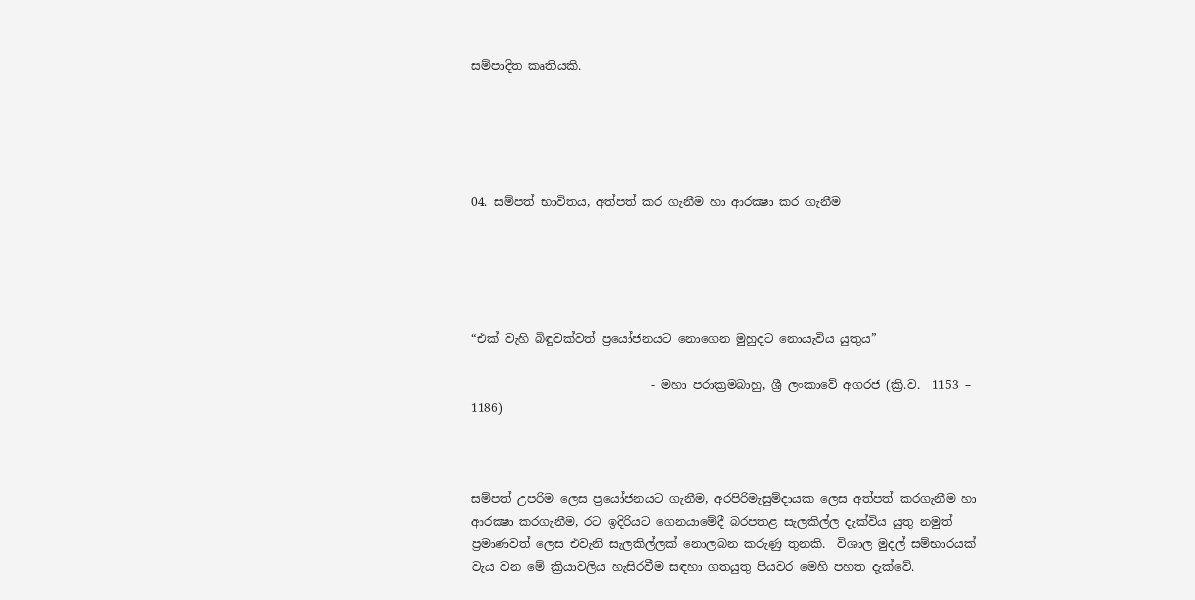සම්පාදිත කෘතියකි.





04. සම්පත් භාවිතය, අත්පත් කර ගැනීම හා ආරක්‍ෂා කර ගැනීම





“එක් වැහි බිඳුවක්වත් ප්‍රයෝජනයට නොගෙන මුහුදට නොයැවිය යුතුය”

                              - මහා පරාක්‍රමබාහු, ශ්‍රී ලංකාවේ අගරජ (ක්‍රි.ව.  1153 – 1186)



සම්පත් උපරිම ලෙස ප්‍රයෝජනයට ගැනීම, අරපිරිමැසුම්දායක ලෙස අත්පත් කරගැනීම හා ආරක්‍ෂා කරගැනීම, රට ඉදිරියට ගෙනයාමේදී බරපතළ සැලකිල්ල දැක්විය යුතු නමුත් ප්‍රමාණවත් ලෙස එවැනි සැලකිල්ලක් නොලබන කරුණු තුනකි.  විශාල මුදල් සම්භාරයක් වැය වන මේ ක්‍රියාවලිය හැසිරවීම සඳහා ගතයුතු පියවර මෙහි පහත දැක්වේ.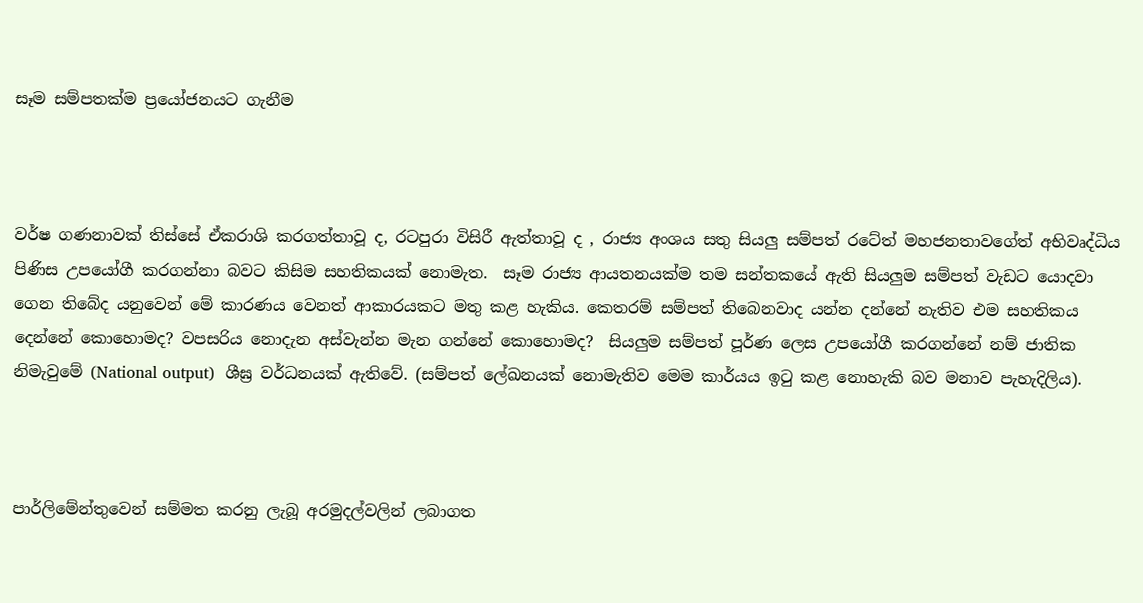සෑම සම්පතක්ම ප්‍රයෝජනයට ගැනීම



වර්ෂ ගණනාවක් තිස්සේ ඒකරාශි කරගත්තාවූ ද, රටපුරා විසිරී ඇත්තාවූ ද , රාජ්‍ය අංශය සතු සියලු සම්පත් රටේත් මහජනතාවගේත් අභිවෘද්ධිය පිණිස උපයෝගී කරගන්නා බවට කිසිම සහතිකයක් නොමැත.  සෑම රාජ්‍ය ආයතනයක්ම තම සන්තකයේ ඇති සියලුම සම්පත් වැඩට යොදවා ගෙන තිබේද යනුවෙන් මේ කාරණය වෙනත් ආකාරයකට මතු කළ හැකිය. කෙතරම් සම්පත් තිබෙනවාද යන්න දන්නේ නැතිව එම සහතිකය දෙන්නේ කොහොමද? වපසරිය නොදැන අස්වැන්න මැන ගන්නේ කොහොමද?  සියලුම සම්පත් පූර්ණ ලෙස උපයෝගී කරගන්නේ නම් ජාතික නිමැවුමේ (National output)  ශීඝ්‍ර වර්ධනයක් ඇතිවේ. (සම්පත් ලේඛනයක් නොමැතිව මෙම කාර්යය ඉටු කළ නොහැකි බව මනාව පැහැදිලිය).



පාර්ලිමේන්තුවෙන් සම්මත කරනු ලැබූ අරමුදල්වලින් ලබාගත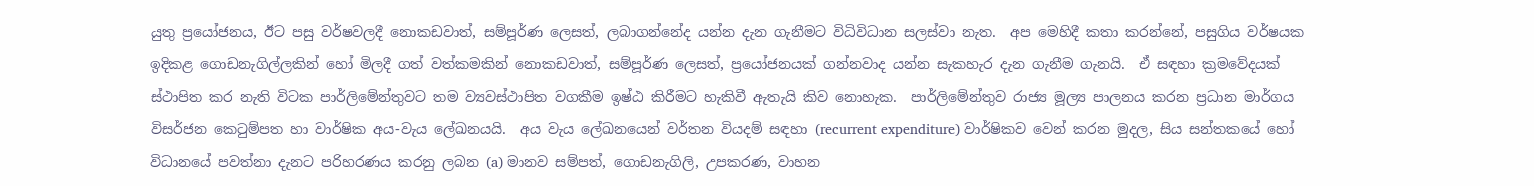යුතු ප්‍රයෝජනය, ඊට පසු වර්ෂවලදී නොකඩවාත්, සම්පූර්ණ ලෙසත්, ලබාගන්නේද යන්න දැන ගැනීමට විධිවිධාන සලස්වා නැත.  අප මෙහිදී කතා කරන්නේ, පසුගිය වර්ෂයක ඉදිකළ ගොඩනැගිල්ලකින් හෝ මිලදී ගත් වත්කමකින් නොකඩවාත්, සම්පූර්ණ ලෙසත්, ප්‍රයෝජනයක් ගන්නවාද යන්න සැකහැර දැන ගැනීම ගැනයි.  ඒ සඳහා ක්‍රමවේදයක් ස්ථාපිත කර නැති විටක පාර්ලිමේන්තුවට තම ව්‍යවස්ථාපිත වගකීම ඉෂ්ඨ කිරීමට හැකිවී ඇතැයි කිව නොහැක.  පාර්ලිමේන්තුව රාජ්‍ය මූල්‍ය පාලනය කරන ප්‍රධාන මාර්ගය විසර්ජන කෙටුම්පත හා වාර්ෂික අය-වැය ලේඛනයයි.  අය වැය ලේඛනයෙන් වර්තන වියදම් සඳහා (recurrent expenditure) වාර්ෂිකව වෙන් කරන මුදල, සිය සන්තකයේ හෝ විධානයේ පවත්නා දැනට පරිහරණය කරනු ලබන (a) මානව සම්පත්, ගොඩනැගිලි, උපකරණ, වාහන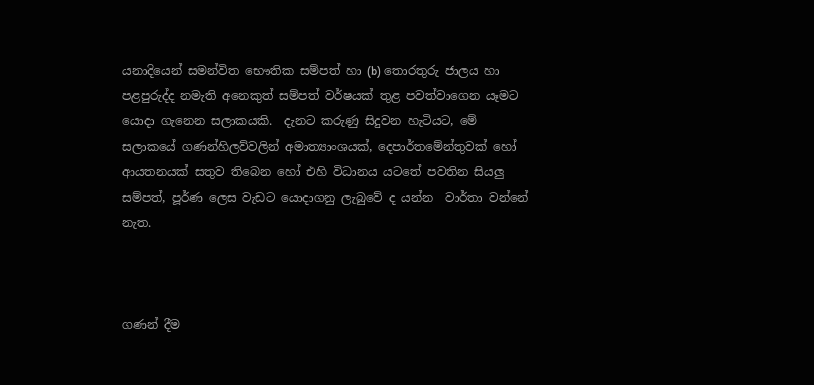යනාදියෙන් සමන්විත භෞතික සම්පත් හා (b) තොරතුරු ජාලය හා පළපුරුද්ද නමැති අනෙකුත් සම්පත් වර්ෂයක් තුළ පවත්වාගෙන යෑමට යොදා ගැනෙන සලාකයකි.  දැනට කරුණු සිදුවන හැටියට, මේ සලාකයේ ගණන්හිලව්වලින් අමාත්‍යාංශයක්, දෙපාර්තමේන්තුවක් හෝ ආයතනයක් සතුව තිබෙන හෝ එහි විධානය යටතේ පවතින සියලු සම්පත්, පූර්ණ ලෙස වැඩට යොදාගනු ලැබුවේ ද යන්න  වාර්තා වන්නේ නැත.



ගණන් දීම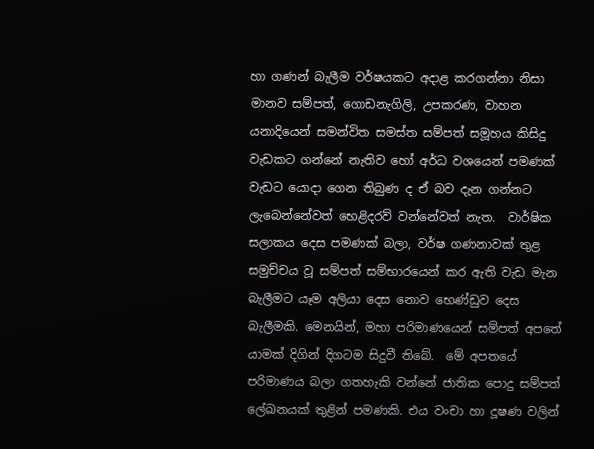හා ගණන් බැලීම වර්ෂයකට අදාළ කරගන්නා නිසා මානව සම්පත්, ගොඩනැගිලි, උපකරණ, වාහන යනාදියෙන් සමන්විත සමස්ත සම්පත් සමූහය කිසිදු වැඩකට ගන්නේ නැතිව හෝ අර්ධ වශයෙන් පමණක් වැඩට යොදා ගෙන තිබුණ ද ඒ බව දැන ගන්නට ලැබෙන්නේවත් භෙළිදරව් වන්නේවත් නැත.  වාර්ෂික සලාකය දෙස පමණක් බලා, වර්ෂ ගණනාවක් තුළ සමුච්චය වූ සම්පත් සම්භාරයෙන් කර ඇති වැඩ මැන බැලීමට යෑම අලියා දෙස නොව භෙණ්ඩුව දෙස බැලීමකි. මෙනයින්, මහා පරිමාණයෙන් සම්පත් අපතේ යාමක් දිගින් දිගටම සිදුවී තිබේ.  මේ අපතයේ පරිමාණය බලා ගතහැකි වන්නේ ජාතික පොදු සම්පත් ලේඛනයක් තුළින් පමණකි. එය වංචා හා දූෂණ වලින්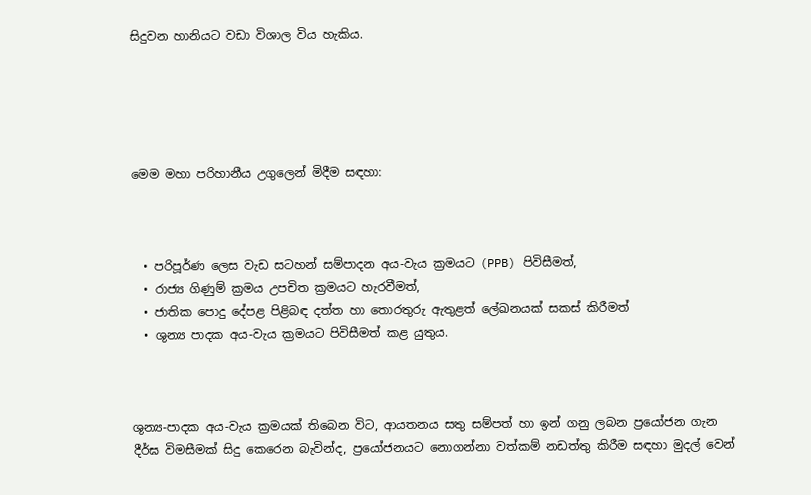සිදුවන හානියට වඩා විශාල විය හැකිය.





මෙම මහා පරිහානීය උගුලෙන් මිදීම සඳහා:



  • පරිපූර්ණ ලෙස වැඩ සටහන් සම්පාදන අය-වැය ක්‍රමයට (PPB) පිවිසීමත්,
  • රාජ්‍ය ගිණුම් ක්‍රමය උපචිත ක්‍රමයට හැරවීමත්,
  • ජාතික පොදු දේපළ පිළිබඳ දත්ත හා තොරතුරු ඇතුළත් ලේඛනයක් සකස් කිරීමත්
  • ශුන්‍ය පාදක අය-වැය ක්‍රමයට පිවිසීමත් කළ යුතුය.



ශුන්‍ය-පාදක අය-වැය ක්‍රමයක් තිබෙන විට, ආයතනය සතු සම්පත් හා ඉන් ගනු ලබන ප්‍රයෝජන ගැන දීර්ඝ විමසීමක් සිදු කෙරෙන බැවින්ද, ප්‍රයෝජනයට නොගන්නා වත්කම් නඩත්තු කිරීම සඳහා මුදල් වෙන්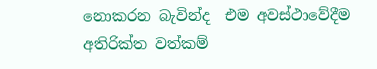නොකරන බැවින්ද  එම අවස්ථාවේදීම අතිරික්ත වත්කම්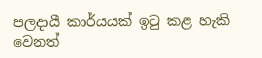පලදායී කාර්යයක් ඉටු කළ හැකි  වෙනත්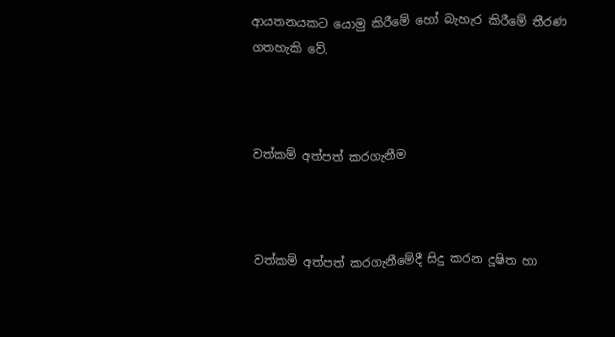ආයතනයකට යොමු කිරීමේ හෝ බැහැර කිරීමේ තීරණ ගතහැකි වේ.



වත්කම් අත්පත් කරගැනීම



වත්කම් අත්පත් කරගැනීමේදී සිදු කරන දූෂිත හා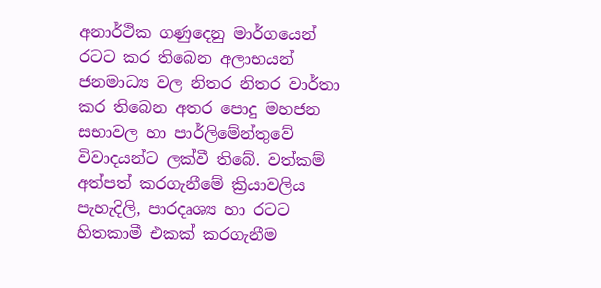අනාර්ථික ගණුදෙනු මාර්ගයෙන් රටට කර තිබෙන අලාභයන් ජනමාධ්‍ය වල නිතර නිතර වාර්තා කර තිබෙන අතර පොදු මහජන සභාවල හා පාර්ලිමේන්තුවේ විවාදයන්ට ලක්වී තිබේ. වත්කම් අත්පත් කරගැනීමේ ක්‍රියාවලිය පැහැදිලි, පාරදෘශ්‍ය හා රටට හිතකාමී එකක් කරගැනීම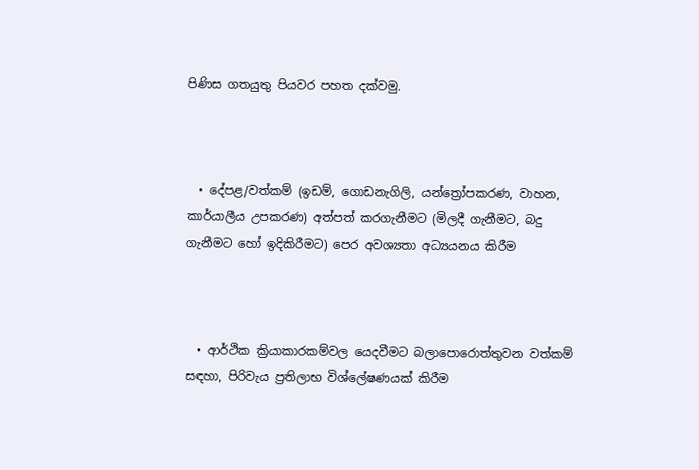පිණිස ගතයුතු පියවර පහත දක්වමු.



  • දේපළ/වත්කම් (ඉඩම්, ගොඩනැගිලි, යන්ත්‍රෝපකරණ, වාහන, කාර්යාලීය උපකරණ) අත්පත් කරගැනීමට (මිලදී ගැනීමට, බදු ගැනීමට හෝ ඉදිකිරීමට) පෙර අවශ්‍යතා අධ්‍යයනය කිරීම



  • ආර්ථික ක්‍රියාකාරකම්වල යෙදවීමට බලාපොරොත්තුවන වත්කම් සඳහා, පිරිවැය ප්‍රතිලාභ විශ්ලේෂණයක් කිරීම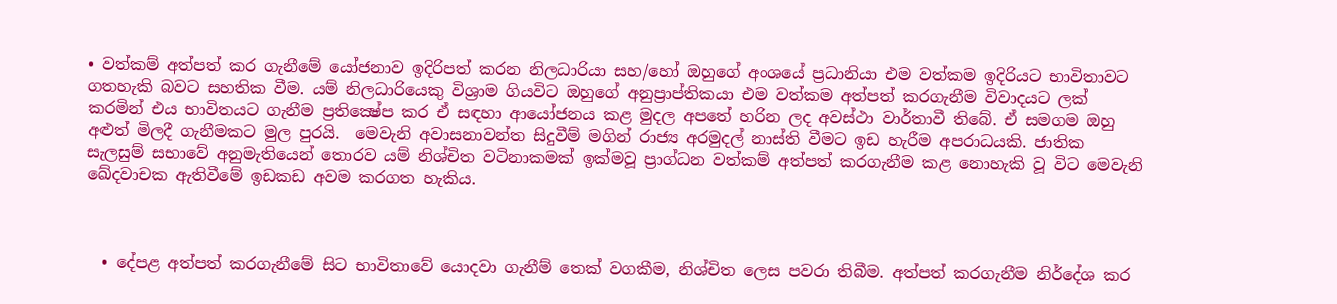• වත්කම් අත්පත් කර ගැනීමේ යෝජනාව ඉදිරිපත් කරන නිලධාරියා සහ/හෝ ඔහුගේ අංශයේ ප්‍රධානියා එම වත්කම ඉදිරියට භාවිතාවට ගතහැකි බවට සහතික වීම. යම් නිලධාරියෙකු විශ්‍රාම ගියවිට ඔහුගේ අනුප්‍රාප්තිකයා එම වත්කම අත්පත් කරගැනීම විවාදයට ලක් කරමින් එය භාවිතයට ගැනීම ප්‍රතික්‍ෂේප කර ඒ සඳහා ආයෝජනය කළ මුදල අපතේ හරින ලද අවස්ථා වාර්තාවී තිබේ. ඒ සමගම ඔහු අළුත් මිලදී ගැනීමකට මුල පුරයි.  මෙවැනි අවාසනාවන්ත සිදුවීම් මගින් රාජ්‍ය අරමුදල් නාස්ති වීමට ඉඩ හැරීම අපරාධයකි. ජාතික සැලසුම් සභාවේ අනුමැතියෙන් තොරව යම් නිශ්චිත වටිනාකමක් ඉක්මවූ ප්‍රාග්ධන වත්කම් අත්පත් කරගැනීම කළ නොහැකි වූ විට මෙවැනි ඛේදවාචක ඇතිවීමේ ඉඩකඩ අවම කරගත හැකිය.



  • දේපළ අත්පත් කරගැනීමේ සිට භාවිතාවේ යොදවා ගැනීම් තෙක් වගකීම, නිශ්චිත ලෙස පවරා තිබීම. අත්පත් කරගැනීම නිර්දේශ කර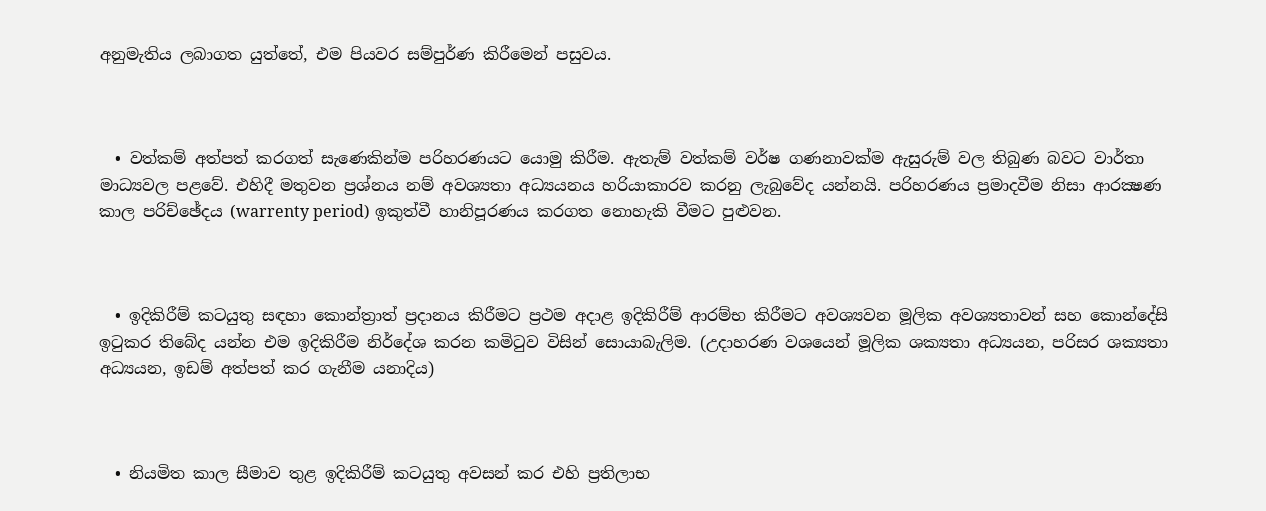අනුමැතිය ලබාගත යුත්තේ, එම පියවර සම්පුර්ණ කිරීමෙන් පසුවය.



  • වත්කම් අත්පත් කරගත් සැණෙකින්ම පරිහරණයට යොමු කිරීම. ඇතැම් වත්කම් වර්ෂ ගණනාවක්ම ඇසුරුම් වල තිබුණ බවට වාර්තා මාධ්‍යවල පළවේ. එහිදී මතුවන ප්‍රශ්නය නම් අවශ්‍යතා අධ්‍යයනය හරියාකාරව කරනු ලැබුවේද යන්නයි. පරිහරණය ප්‍රමාදවීම නිසා ආරක්‍ෂණ කාල පරිච්ඡේදය (warrenty period) ඉකුත්වී හානිපූරණය කරගත නොහැකි වීමට පුළුවන.



  • ඉදිකිරීම් කටයුතු සඳහා කොන්ත්‍රාත් ප්‍රදානය කිරීමට ප්‍රථම අදාළ ඉදිකිරීම් ආරම්භ කිරීමට අවශ්‍යවන මූලික අවශ්‍යතාවන් සහ කොන්දේසි ඉටුකර තිබේද යන්න එම ඉදිකිරීම නිර්දේශ කරන කමිටුව විසින් සොයාබැලිම. (උදාහරණ වශයෙන් මූලික ශක්‍යතා අධ්‍යයන, පරිසර ශක්‍යතා අධ්‍යයන, ඉඩම් අත්පත් කර ගැනීම යනාදිය)



  • නියමිත කාල සීමාව තුළ ඉදිකිරීම් කටයුතු අවසන් කර එහි ප්‍රතිලාභ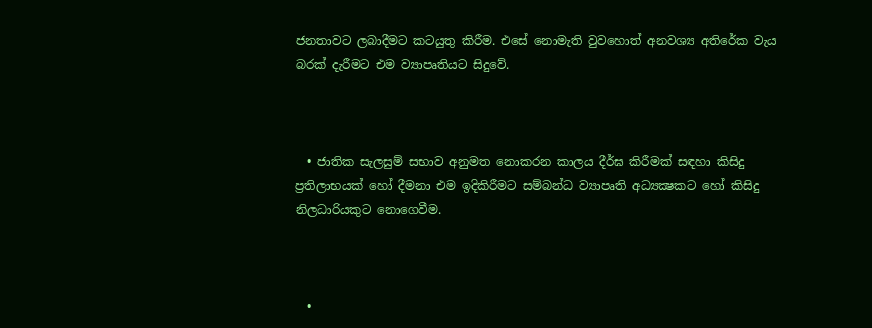ජනතාවට ලබාදීමට කටයුතු කිරීම. එසේ නොමැති වුවහොත් අනවශ්‍ය අතිරේක වැය බරක් දැරීමට එම ව්‍යාපෘතියට සිදුවේ.



  • ජාතික සැලසුම් සභාව අනුමත නොකරන කාලය දීර්ඝ කිරීමක් සඳහා කිසිදු ප්‍රතිලාභයක් හෝ දීමනා එම ඉදිකිරීමට සම්බන්ධ ව්‍යාපෘති අධ්‍යක්‍ෂකට හෝ කිසිදු නිලධාරියකුට නොගෙවීම.



  •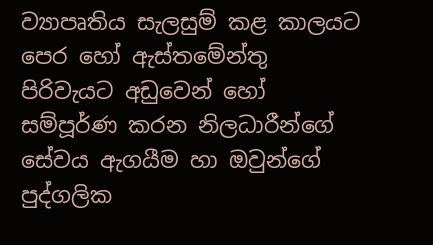ව්‍යාපෘතිය සැලසුම් කළ කාලයට පෙර හෝ ඇස්තමේන්තු පිරිවැයට අඩුවෙන් හෝ සම්පූර්ණ කරන නිලධාරීන්ගේ සේවය ඇගයීම හා ඔවුන්ගේ පුද්ගලික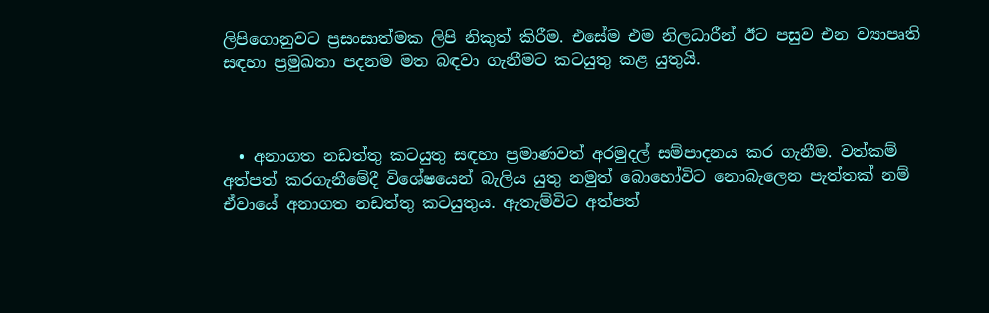ලිපිගොනුවට ප්‍රසංසාත්මක ලිපි නිකුත් කිරීම. එසේම එම නිලධාරීන් ඊට පසුව එන ව්‍යාපෘති සඳහා ප්‍රමුඛතා පදනම මත බඳවා ගැනීමට කටයුතු කළ යුතුයි.



  • අනාගත නඩත්තු කටයුතු සඳහා ප්‍රමාණවත් අරමුදල් සම්පාදනය කර ගැනීම. වත්කම් අත්පත් කරගැනීමේදී විශේෂයෙන් බැලිය යුතු නමුත් බොහෝවිට නොබැලෙන පැත්තක් නම් ඒවායේ අනාගත නඩත්තු කටයුතුය. ඇතැම්විට අත්පත්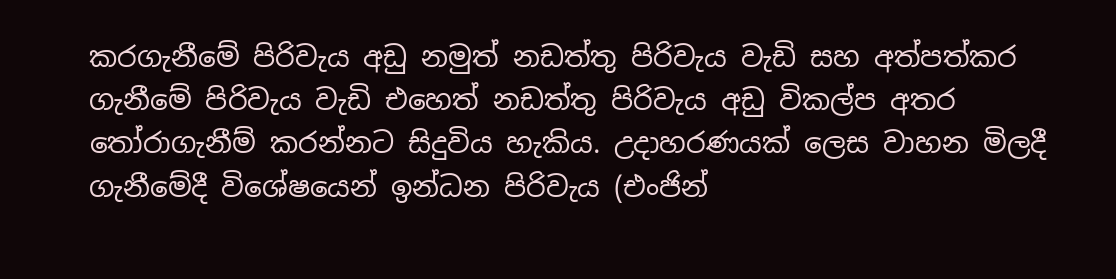කරගැනීමේ පිරිවැය අඩු නමුත් නඩත්තු පිරිවැය වැඩි සහ අත්පත්කර ගැනීමේ පිරිවැය වැඩි එහෙත් නඩත්තු පිරිවැය අඩු විකල්ප අතර තෝරාගැනීම් කරන්නට සිදුවිය හැකිය. උදාහරණයක් ලෙස වාහන මිලදී ගැනීමේදී විශේෂයෙන් ඉන්ධන පිරිවැය (එංජින්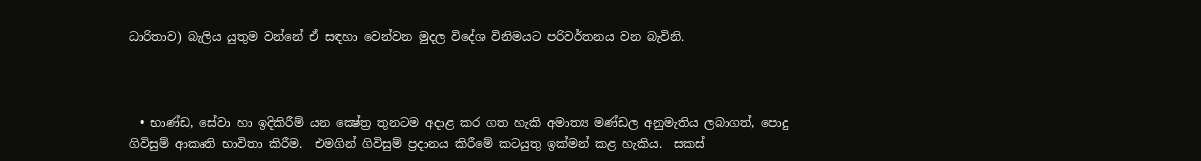ධාරිතාව) බැලිය යුතුම වන්නේ ඒ සඳහා වෙන්වන මුදල විදේශ විනිමයට පරිවර්තනය වන බැවිනි.



  • භාණ්ඩ, සේවා හා ඉදිකිරීම් යන ක්‍ෂේත්‍ර තුනටම අදාළ කර ගත හැකි අමාත්‍ය මණ්ඩල අනුමැතිය ලබාගත්, පොදු ගිවිසුම් ආකෘති භාවිතා කිරීම.  එමගින් ගිවිසුම් ප්‍රදානය කිරීමේ කටයුතු ඉක්මන් කළ හැකිය.  සකස්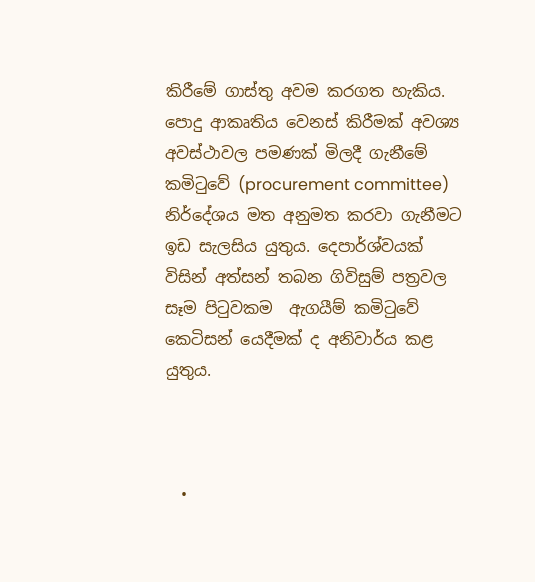කිරීමේ ගාස්තු අවම කරගත හැකිය. පොදු ආකෘතිය වෙනස් කිරීමක් අවශ්‍ය අවස්ථාවල පමණක් මිලදී ගැනීමේ කමිටුවේ (procurement committee) නිර්දේශය මත අනුමත කරවා ගැනීමට ඉඩ සැලසිය යුතුය. දෙපාර්ශ්වයක් විසින් අත්සන් තබන ගිවිසුම් පත්‍රවල සෑම පිටුවකම  ඇගයීම් කමිටුවේ කෙටිසන් යෙදීමක් ද අනිවාර්ය කළ යුතුය.



  •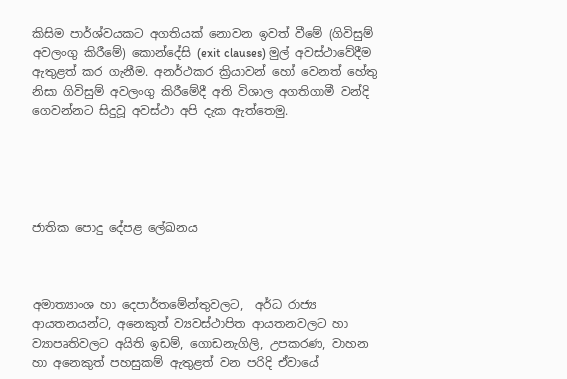කිසිම පාර්ශ්වයකට අගතියක් නොවන ඉවත් වීමේ (ගිවිසුම් අවලංගු කිරීමේ) කොන්දේසි (exit clauses) මුල් අවස්ථාවේදීම ඇතුළත් කර ගැනීම. අනර්ථකර ක්‍රියාවන් හෝ වෙනත් හේතු නිසා ගිවිසුම් අවලංගු කිරීමේදී අති විශාල අගතිගාමී වන්දි ගෙවන්නට සිදුවූ අවස්ථා අපි දැක ඇත්තෙමු.





ජාතික පොදු දේපළ ලේඛනය



අමාත්‍යාංශ හා දෙපාර්තමේන්තුවලට,  අර්ධ රාජ්‍ය ආයතනයන්ට, අනෙකුත් ව්‍යවස්ථාපිත ආයතනවලට හා ව්‍යාපෘතිවලට අයිති ඉඩම්, ගොඩනැගිලි, උපකරණ, වාහන හා අනෙකුත් පහසුකම් ඇතුළත් වන පරිදි ඒවායේ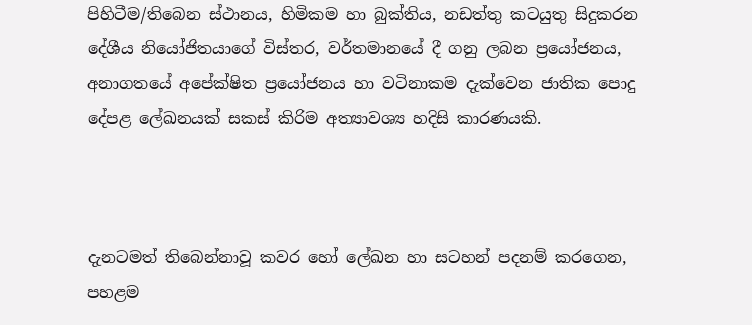පිහිටීම/තිබෙන ස්ථානය, හිමිකම හා බුක්තිය, නඩත්තු කටයුතු සිදුකරන දේශීය නියෝජිතයාගේ විස්තර, වර්තමානයේ දී ගනු ලබන ප්‍රයෝජනය, අනාගතයේ අපේක්ෂිත ප්‍රයෝජනය හා වටිනාකම දැක්වෙන ජාතික පොදු දේපළ ලේඛනයක් සකස් කිරිම අත්‍යාවශ්‍ය හදිසි කාරණයකි.



දැනටමත් තිබෙන්නාවූ කවර හෝ ලේඛන හා සටහන් පදනම් කරගෙන, පහළම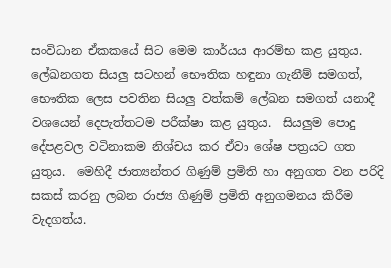සංවිධාන ඒකකයේ සිට මෙම කාර්යය ආරම්භ කළ යුතුය.  ලේඛනගත සියලු සටහන් භෞතික හඳුනා ගැනීම් සමගත්, භෞතික ලෙස පවතින සියලු වත්කම් ලේඛන සමගත් යනාදී වශයෙන් දෙපැත්තටම පරීක්ෂා කළ යුතුය.  සියලුම පොදු දේපළවල වටිනාකම නිශ්චය කර ඒවා ශේෂ පත්‍රයට ගත යුතුය.  මෙහිදී ජාත්‍යන්තර ගිණුම් ප්‍රමිති හා අනුගත වන පරිදි සකස් කරනු ලබන රාජ්‍ය ගිණුම් ප්‍රමිති අනුගමනය කිරීම වැදගත්ය.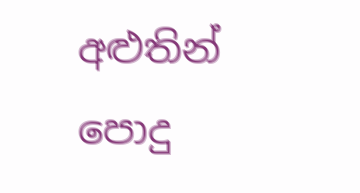අළුතින් පොදු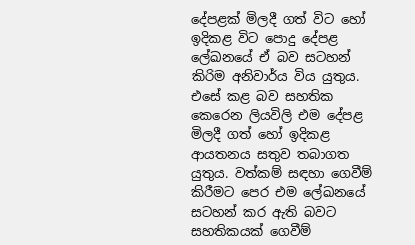දේපළක් මිලදී ගත් විට හෝ ඉදිකළ විට පොදු දේපළ ලේඛනයේ ඒ බව සටහන් කිරිම අනිවාර්ය විය යුතුය.  එසේ කළ බව සහතික කෙරෙන ලියවිලි එම දේපළ මිලදී ගත් හෝ ඉදිකළ ආයතනය සතුව තබාගත යුතුය. වත්කම් සඳහා ගෙවීම් කිරීමට පෙර එම ලේඛනයේ සටහන් කර ඇති බවට සහතිකයක් ගෙවීම්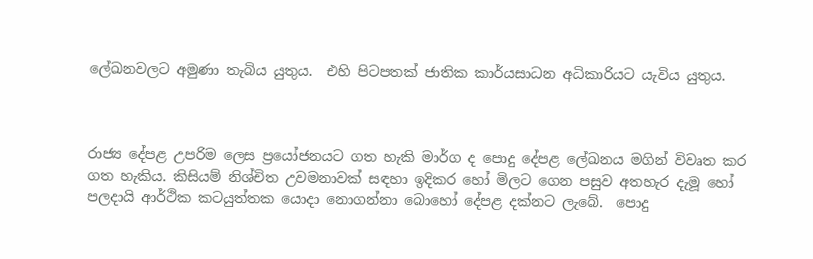ලේඛනවලට අමුණා තැබිය යුතුය.  එහි පිටපතක් ජාතික කාර්යසාධන අධිකාරියට යැවිය යුතුය.



රාජ්‍ය දේපළ උපරිම ලෙස ප්‍රයෝජනයට ගත හැකි මාර්ග ද පොදු දේපළ ලේඛනය මගින් විවෘත කර ගත හැකිය. කිසියම් නිශ්චිත උවමනාවක් සඳහා ඉදිකර හෝ මිලට ගෙන පසුව අතහැර දැමූ හෝ පලදායි ආර්ථික කටයුත්තක යොදා නොගන්නා බොහෝ දේපළ දක්නට ලැබේ.  පොදු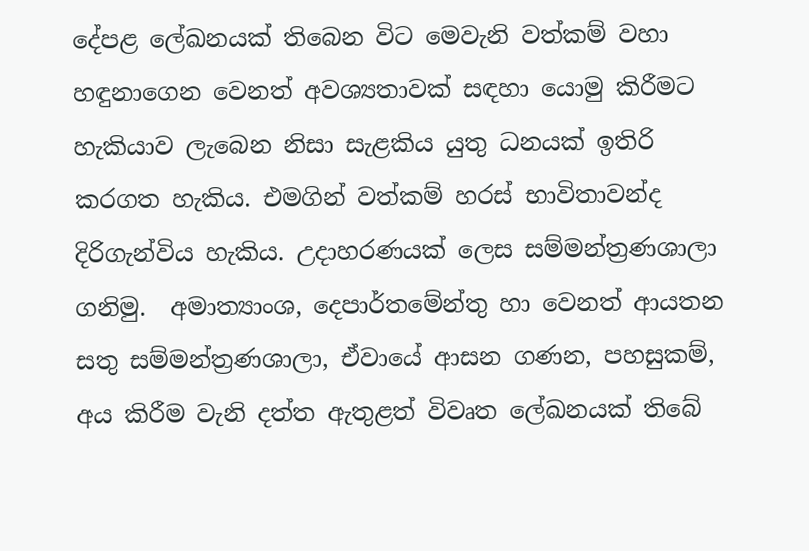දේපළ ලේඛනයක් තිබෙන විට මෙවැනි වත්කම් වහා හඳුනාගෙන වෙනත් අවශ්‍යතාවක් සඳහා යොමු කිරීමට හැකියාව ලැබෙන නිසා සැළකිය යුතු ධනයක් ඉතිරි කරගත හැකිය. එමගින් වත්කම් හරස් භාවිතාවන්ද දිරිගැන්විය හැකිය. උදාහරණයක් ලෙස සම්මන්ත්‍රණශාලා ගනිමු.  අමාත්‍යාංශ, දෙපාර්තමේන්තු හා වෙනත් ආයතන සතු සම්මන්ත්‍රණශාලා, ඒවායේ ආසන ගණන, පහසුකම්, අය කිරීම වැනි දත්ත ඇතුළත් විවෘත ලේඛනයක් තිබේ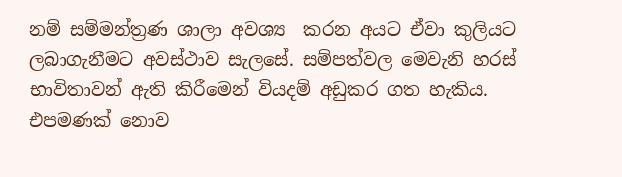නම් සම්මන්ත්‍රණ ශාලා අවශ්‍ය  කරන අයට ඒවා කුලියට ලබාගැනීමට අවස්ථාව සැලසේ. සම්පත්වල මෙවැනි හරස් භාවිතාවන් ඇති කිරීමෙන් වියදම් අඩුකර ගත හැකිය.  එපමණක් නොව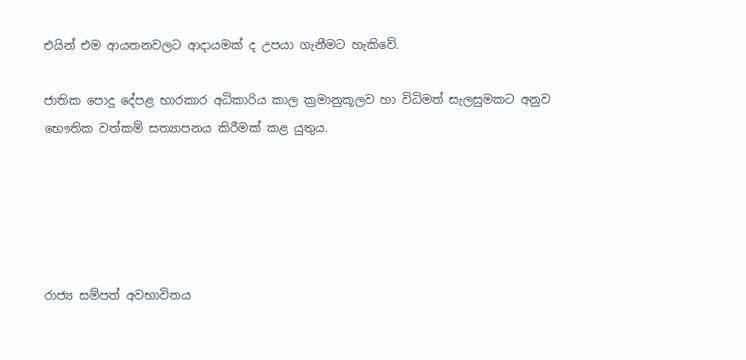එයින් එම ආයතනවලට ආදායමක් ද උපයා ගැනීමට හැකිවේ.

ජාතික පොදු දේපළ භාරකාර අධිකාරිය කාල ක්‍රමානුකූලව හා විධිමත් සැලසුමකට අනුව භෞතික වත්කම් සත්‍යාපනය කිරීමක් කළ යුතුය.





රාජ්‍ය සම්පත් අවභාවිතය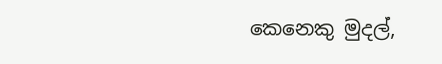කෙනෙකු මුදල්,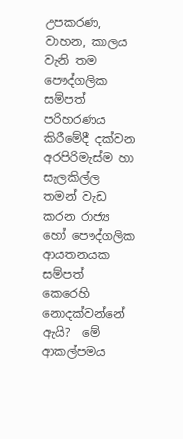උපකරණ, වාහන, කාලය වැනි තම පෞද්ගලික සම්පත් පරිහරණය කිරීමේදී දක්වන අරපිරිමැස්ම හා සැලකිල්ල තමන් වැඩ කරන රාජ්‍ය හෝ පෞද්ගලික ආයතනයක  සම්පත් කෙරෙහි නොදක්වන්නේ ඇයි?  මේ ආකල්පමය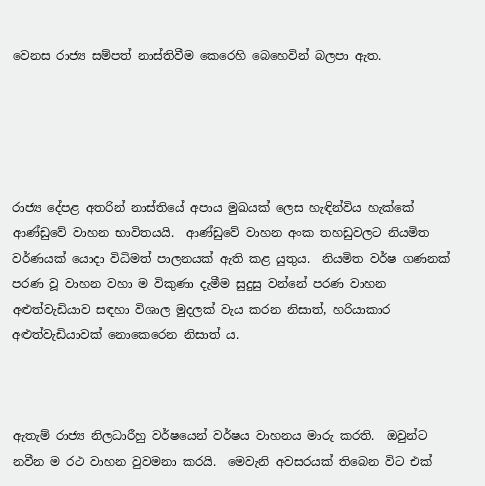වෙනස රාජ්‍ය සම්පත් නාස්තිවීම කෙරෙහි බෙහෙවින් බලපා ඇත.





රාජ්‍ය දේපළ අතරින් නාස්තියේ අපාය මුඛයක් ලෙස හැඳින්විය හැක්කේ ආණ්ඩුවේ වාහන භාවිතයයි.  ආණ්ඩුවේ වාහන අංක තහඩුවලට නියමිත වර්ණයක් යොදා විධිමත් පාලනයක් ඇති කළ යුතුය.  නියමිත වර්ෂ ගණනක් පරණ වූ වාහන වහා ම විකුණා දැමීම සුදුසු වන්නේ පරණ වාහන අළුත්වැඩියාව සඳහා විශාල මුදලක් වැය කරන නිසාත්, හරියාකාර අළුත්වැඩියාවක් නොකෙරෙන නිසාත් ය.



ඇතැම් රාජ්‍ය නිලධාරීහු වර්ෂයෙන් වර්ෂය වාහනය මාරු කරති.  ඔවුන්ට නවීන ම රථ වාහන වුවමනා කරයි.  මෙවැනි අවසරයක් තිබෙන විට එක්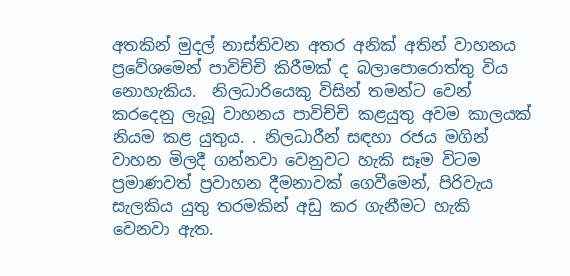අතකින් මුදල් නාස්තිවන අතර අනික් අතින් වාහනය ප්‍රවේශමෙන් පාවිච්චි කිරීමක් ද බලාපොරොත්තු විය නොහැකිය.  නිලධාරියෙකු විසින් තමන්ට වෙන් කරදෙනු ලැබූ වාහනය පාවිච්චි කළයුතු අවම කාලයක් නියම කළ යුතුය. . නිලධාරීන් සඳහා රජය මගින් වාහන මිලදී ගන්නවා වෙනුවට හැකි සෑම විටම ප්‍රමාණවත් ප්‍රවාහන දීමනාවක් ගෙවීමෙන්, පිරිවැය සැලකිය යුතු තරමකින් අඩු කර ගැනීමට හැකි වෙනවා ඇත.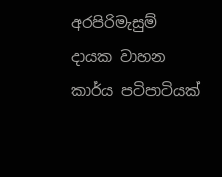අරපිරිමැසුම් දායක වාහන කාර්ය පටිපාටියක්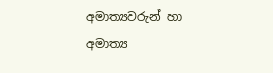අමාත්‍යවරුන් හා අමාත්‍ය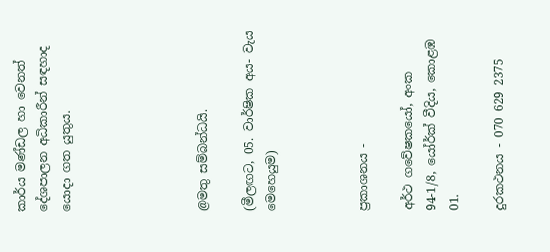කාර්ය මණ්ඩල හා වෙනත් දේශපාලන අධිකාරීන් සඳහාද යොදා ගත යුතුය.





@මතු සම්බන්ධයි.

(මීලඟට, 05. වාර්ෂික අය- වැය මෙහෙයුම)



ප්‍රකාශනය -

අර්ථ ගවේෂකයෝ, අංක 94-1/8, යෝර්ක් වීදිය, කොළඹ 01.

දුරකථනය - 070 629 2375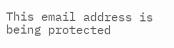This email address is being protected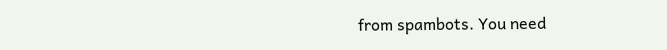from spambots. You need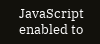JavaScript enabled to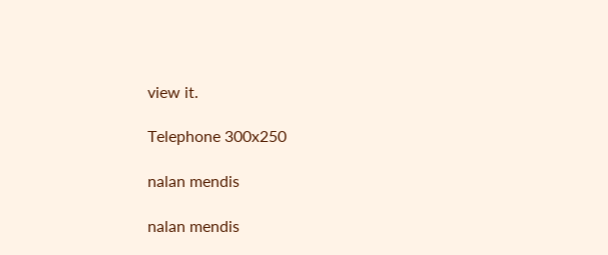view it.

Telephone 300x250

nalan mendis

nalan mendis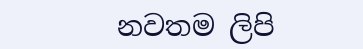නවතම ලිපි